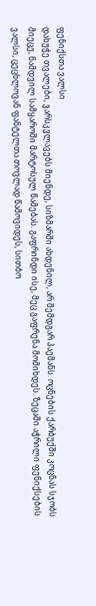ფენიქსთა ვალსი
დახუჭე თვალები, ვარსკვლავებს მიენდე, სიზმარში ახდენილ, არ შემდგარ პაემანს. ოცნების ქარბუქში კოცნას სჯობს მიეცე, ნამდვილ სამყაროში მარტოსულ წამებას. გაფრინდი ისე, მეც გაფრენა მომიხდეს. ზეცაში აჭრილი ფენიქსების ვალსი, ცეცხლოვან ფანტელთა თოვლად წამოვიდეს, სითბო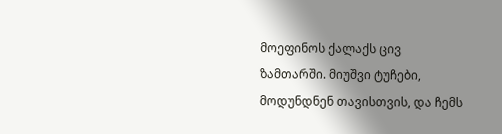მოეფინოს ქალაქს ცივ ზამთარში. მიუშვი ტუჩები, მოდუნდნენ თავისთვის, და ჩემს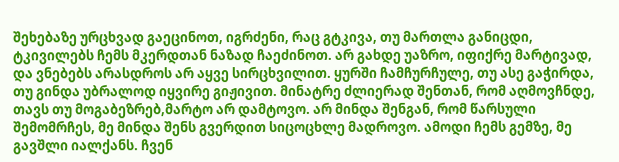შეხებაზე ურცხვად გაეცინოთ, იგრძენი, რაც გტკივა, თუ მართლა განიცდი, ტკივილებს ჩემს მკერდთან ნაზად ჩაეძინოთ. არ გახდე უაზრო, იფიქრე მარტივად, და ვნებებს არასდროს არ აყვე სირცხვილით. ყურში ჩამჩურჩულე, თუ ასე გაჭირდა, თუ გინდა უბრალოდ იყვირე გიჟივით. მინატრე ძლიერად შენთან, რომ აღმოვჩნდე, თავს თუ მოგაბეზრებ,მარტო არ დამტოვო. არ მინდა შენგან, რომ წარსული შემომრჩეს, მე მინდა შენს გვერდით სიცოცხლე მადროვო. ამოდი ჩემს გემზე, მე გავშლი იალქანს. ჩვენ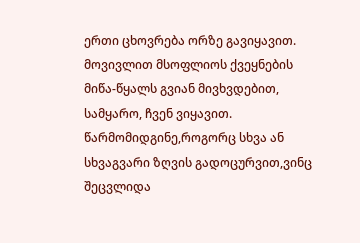ერთი ცხოვრება ორზე გავიყავით. მოვივლით მსოფლიოს ქვეყნების მიწა-წყალს გვიან მივხვდებით, სამყარო, ჩვენ ვიყავით. წარმომიდგინე,როგორც სხვა ან სხვაგვარი ზღვის გადოცურვით,ვინც შეცვლიდა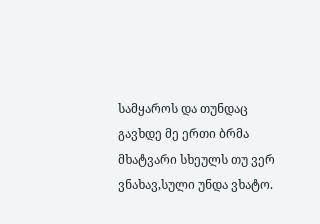სამყაროს და თუნდაც გავხდე მე ერთი ბრმა მხატვარი სხეულს თუ ვერ ვნახავ,სული უნდა ვხატო.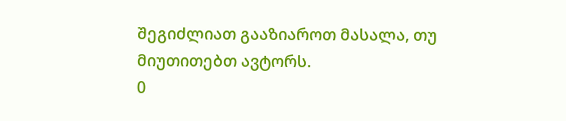შეგიძლიათ გააზიაროთ მასალა, თუ მიუთითებთ ავტორს.
0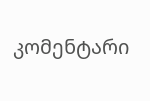კომენტარი